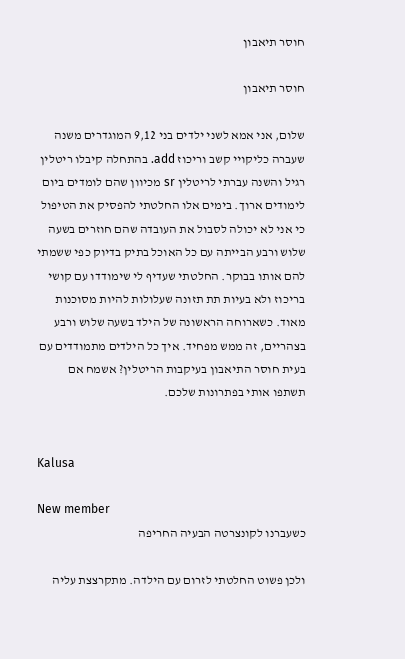חוסר תיאבון

חוסר תיאבון

שלום, אני אמא לשני ילדים בני 9,12 המוגדרים משנה שעברה כליקויי קשב וריכוז add. בהתחלה קיבלו ריטלין רגיל והשנה עברתי לריטלין sr מכיוון שהם לומדים ביום לימודים ארוך. בימים אלו החלטתי להפסיק את הטיפול כי אני לא יכולה לסבול את העובדה שהם חוזרים בשעה שלוש ורבע הבייתה עם כל האוכל בתיק בדיוק כפי ששמתי להם אותו בבוקר. החלטתי שעדיף לי שימודדו עם קושי בריכוז ולא בעיות תת תזונה שעלולות להיות מסוכנות מאוד. כשארוחה הראשונה של הילד בשעה שלוש ורבע בצהריים, זה ממש מפחיד. איך כל הילדים מתמודדים עם בעית חוסר התיאבון בעיקבות הריטלין? אשמח אם תשתפו אותי בפתרונות שלכם.


Kalusa

New member
כשעברנו לקונצרטה הבעיה החריפה

ולכן פשוט החלטתי לזרום עם הילדה. מתקרצצת עליה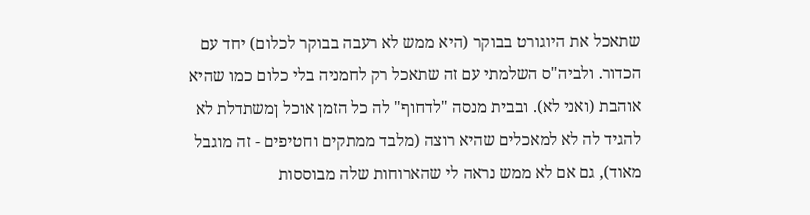שתאכל את היוגורט בבוקר (היא ממש לא רעבה בבוקר לכלום) יחד עם הכדור. ולביה"ס השלמתי עם זה שתאכל רק לחמניה בלי כלום כמו שהיא אוהבת (ואני לא). ובבית מנסה "לדחוף" לה כל הזמן אוכל ןמשתדלת לא להגיד לה לא למאכלים שהיא רוצה (מלבד ממתקים וחטיפים - זה מוגבל מאוד), גם אם לא ממש נראה לי שהארוחות שלה מבוססות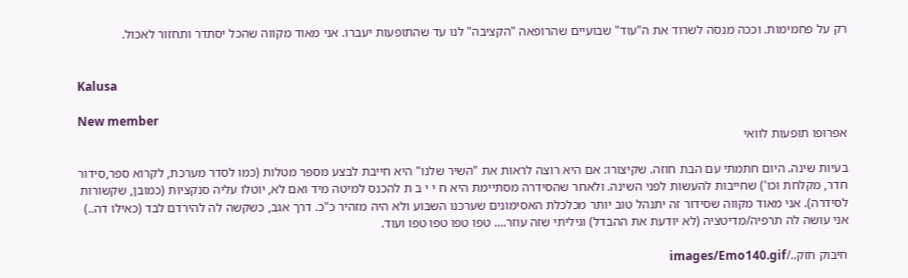רק על פחמימות. וככה מנסה לשרוד את ה"עוד" שבועיים שהרופאה "הקציבה" לנו עד שהתופעות יעברו. אני מאוד מקווה שהכל יסתדר ותחזור לאכול.


Kalusa

New member
אפרופו תופעות לוואי

בעיות שינה. היום חתמתי עם הבת חוזה. שקיצורו: אם היא רוצה לראות את "השיר שלנו" היא חייבת לבצע מספר מטלות (כמו לסדר מערכת, לקרוא ספר,סידור חדר, מקלחת וכו') שחייבות להעשות לפני השינה. ולאחר שהסידרה מסתיימת היא ח י י ב ת להכנס למיטה מיד ואם לא, יוטלו עליה סנקציות (כמובן, שקשורות לסידרה). אני מאוד מקווה שסידור זה יתנהל טוב יותר מכלכלת האסימונים שערכנו השבוע ולא היה מזהיר כ"כ. דרך אגב, כשקשה לה להירדם לבד (כאילו דה..) אני עושה לה תרפיה/מדיטציה (לא יודעת את ההבדל) וגיליתי שזה עוזר.... טפו טפו טפו טפו ועוד.

חיבוק חזק../images/Emo140.gif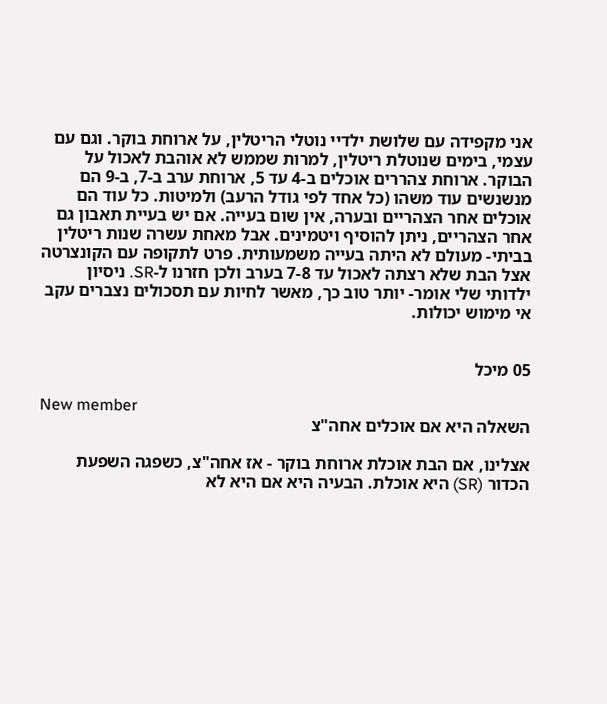אני מקפידה עם שלושת ילדיי נוטלי הריטלין, על ארוחת בוקר. וגם עם עצמי, בימים שנוטלת ריטלין, למרות שממש לא אוהבת לאכול על הבוקר. ארוחת צהררים אוכלים ב-4 עד 5, ארוחת ערב ב-7, ב-9 הם מנשנשים עוד משהו (כל אחד לפי גודל הרעב) ולמיטות. כל עוד הם אוכלים אחר הצהריים ובערה, אין שום בעייה. אם יש בעיית תאבון גם אחר הצהריים, ניתן להוסיף ויטמינים. אבל מאחת עשרה שנות ריטלין בביתי- מעולם לא היתה בעייה משמעותית. פרט לתקופה עם הקונצרטה אצל הבת שלא רצתה לאכול עד 7-8 בערב ולכן חזרנו ל-SR. ניסיון ילדותי שלי אומר- יותר טוב כך, מאשר לחיות עם תסכולים נצברים עקב אי מימוש יכולות.


05 מיכל

New member
השאלה היא אם אוכלים אחה"צ

אצלינו, אם הבת אוכלת ארוחת בוקר - אז אחה"צ, כשפגה השפעת הכדור (SR) היא אוכלת. הבעיה היא אם היא לא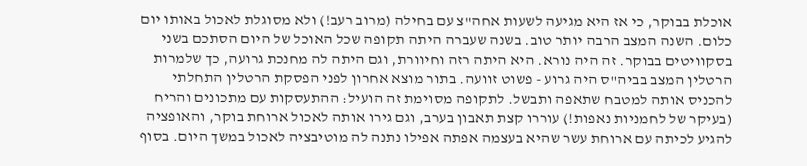אוכלת בבוקר, כי אז היא מגיעה לשעות אחה"צ עם בחילה (מרוב רעב!) ולא מסוגלת לאכול באותו יום כלום. השנה המצב הרבה יותר טוב. בשנה שעברה היתה תקופה שכל האוכל של היום הסתכם בשני בסקוויטים בבוקר. זה היה נורא. היא היתה רזה וחיוורת, וגם היתה לה מחנכת גרועה, כך שלמרות הרטלין המצב בביה"ס היה גרוע - פשוט זוועה. בתור מוצא אחרון לפני הפסקת הרטלין התחלתי להכניס אותה למטבח שתאפה ותבשל. לתקופה מסוימת זה הועיל: ההתעסקות עם מתכונים והריח (בעיקר של לחמניות נאפות!) עוררו קצת תאבון בערב, וגם גירו אותה לאכול ארוחת בוקר, והאופציה להגיע לכיתה עם ארוחת עשר שהיא בעצמה אפתה אפילו נתנה לה מוטיבציה לאכול במשך היום. בסוף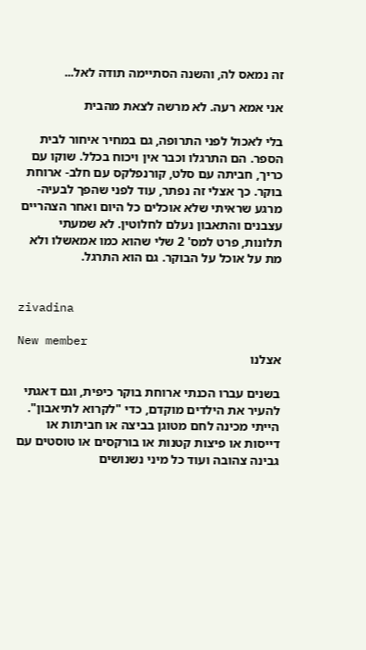זה נמאס לה, והשנה הסתיימה תודה לאל...

אני אמא רעה. לא מרשה לצאת מהבית

בלי לאכול לפני התרופה, גם במחיר איחור לבית הספר. הם התרגלו וכבר אין ויכוח בכלל. שוקו עם כריך, חביתה עם סלט, קורנפלקס עם חלב- ארוחת בוקר. כך אצלי זה נפתר, עוד לפני שהפך לבעיה- מרגע שראיתי שלא אוכלים כל היום ואחר הצהריים עצבנים והתאבון נעלם לחלוטין. לא שמעתי תלונות, פרט למס' 2 שלי שהוא כמו אמאשלו ולא מת על אוכל על הבוקר. גם הוא התרגל.


zivadina

New member
אצלנו

בשנים עברו הכנתי ארוחת בוקר כיפית, וגם דאגתי להעיר את הילדים מוקדם, כדי "לקרוא לתיאבון". הייתי מכינה לחם מטוגן בביצה או חביתות או דייסות או פיצות קטנות או בורקסים או טוסטים עם גבינה צהובה ועוד כל מיני נשנושים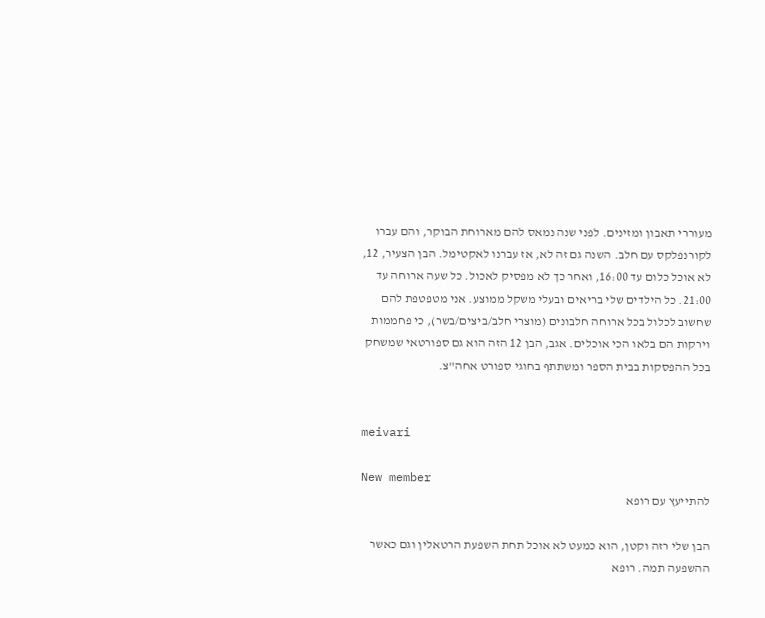מעוררי תאבון ומזינים. לפני שנה נמאס להם מארוחת הבוקר, והם עברו לקורנפלקס עם חלב. השנה גם זה לא, אז עברנו לאקטימל. הבן הצעיר, 12, לא אוכל כלום עד 16:00, ואחר כך לא מפסיק לאכול. כל שעה ארוחה עד 21:00. כל הילדים שלי בריאים ובעלי משקל ממוצע. אני מטפטפת להם שחשוב לכלול בכל ארוחה חלבונים (מוצרי חלב/ביצים/בשר), כי פחממות וירקות הם בלאו הכי אוכלים. אגב, הבן 12 הזה הוא גם ספורטאי שמשחק בכל ההפסקות בבית הספר ומשתתף בחוגי ספורט אחה"צ.


meivari

New member
להתייעץ עם רופא

הבן שלי רזה וקטן, הוא כמעט לא אוכל תחת השפעת הרטאלין וגם כאשר ההשפעה תמה. רופא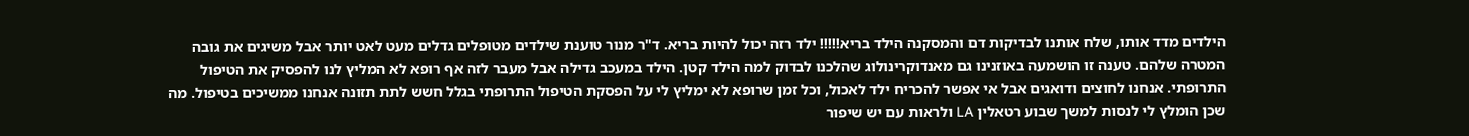הילדים מדד אותו, שלח אותנו לבדיקות דם והמסקנה הילד בריא!!!!! ילד רזה יכול להיות בריא. ד"ר מנור טוענת שילדים מטופלים גדלים מעט לאט יותר אבל משיגים את גובה המטרה שלהם. טענה זו הושמעה באוזנינו גם מאנדוקרינולוג שהלכנו לבדוק למה הילד קטן. הילד במעכב גדילה אבל מעבר לזה אף רופא לא המליץ לנו להפסיק את הטיפול התרופתי. אנחנו לחוצים ודואגים אבל אי אפשר להכריח ילד לאכול, וכל זמן שרופא לא ימליץ לי על הפסקת הטיפול התרופתי בגלל חשש לתת תזונה אנחנו ממשיכים בטיפול. מה שכן הומלץ לי לנסות למשך שבוע רטאלין LA ולראות עם יש שיפור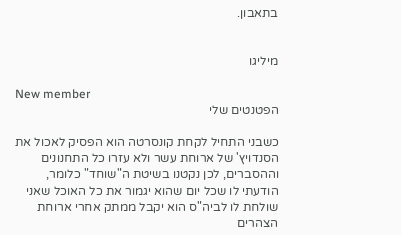בתאבון.


מיליגו

New member
הפטנטים שלי

כשבני התחיל לקחת קונסרטה הוא הפסיק לאכול את הסנדויץ' של ארוחת עשר ולא עזרו כל התחנונים וההסברים, לכן נקטנו בשיטת ה"שוחד" כלומר, הודעתי לו שכל יום שהוא יגמור את כל האוכל שאני שולחת לו לביה"ס הוא יקבל ממתק אחרי ארוחת הצהרים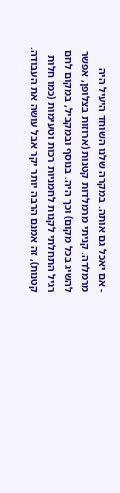- אם יאכל גם אותה. במקרה שלנו השוחד היעיל היה מרמלדה. קניתי מרמלדות קטנות (ארוזות בצלופן, אפשר להשיג בכל מקום) וכך היה. בנוסף ובמקביל, במקום לחם רגיל התחלתי לקנות לחמניות רכות וטעימות (כמו חלות קטנות), זה אמנם הרבה יותר יקר אבל עושה את העבודה.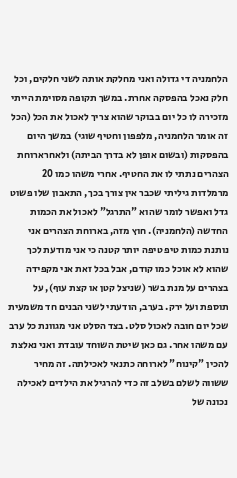הלחמניה די גדולה ואני מחלקת אותה לשני חלקים, וכל חלק נאכל בהפסקה אחרת. במשך תקופה מסוימת הייתי מזכירה לו כל יום בבוקר שהוא צריך לאכול את הכל (הכל זה אומר הלחמניה, מלפפון וחטיף שוגי) במשך היום בהפסקות (ובשום אופן לא בדרך הביתה) ולאחרארוחת הצהרים נתתי לו את החטיף. אחרי משהו כמו 20 מרמלדות גיליתי שכבר אין צורך בכך, התאבון שלו פשוט גדל ואפשר לומר שהוא "התרגל" לאכול את הכמות החדשה (הלחמניה). חוץ מזה, בארוחת הצהרים אני נותנת כמות טיפ טיפה יותר קטנה כי אני מודעת לכך שהוא לא אוכל כמו קודם, אבל בכל זאת אני מקפידה בצהרים על מנת בשר (שניצל קטן או קצת עוף), על תוספת ועל ירק. בערב, הודעתי לשני הבנים חד משמעית שכל יום חובה לאכול סלט. בצד הסלט אני מגוונת כל ערב עם משהו אחר. גם כאן שיטת השוחד עובדת ואני נאלצת להכין "קינוח" לארוחה כתנאי לאכילתה. זה מחיר ששווה לשלם בשלב זה כדי להרגיל את הילדים לאכילה נכונה של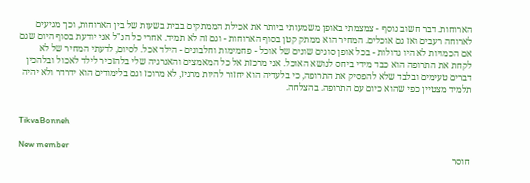הארוחות. דבר חשוב נוסף - צמצמתי באופן משמעותי ביותר את אכילת הממתקים בבית בשעות של בין הארוחות, וכך מגיעים לארוחה רעבים ואז גם אוכלים. המחיר הוא ממתק קטן בסוף הארוחות - וגם זה לא תמיד. אחרי כל הנ"ל אני יודעת בסוף היום שגם אם הכמויות לא היו גדולות - בכל אופן סוגים שונים של אוכל - פחמימות וחלבונים - הילד אכל. לסיום, לדעתי המחיר של לא לקחת את התרופה הוא כבד מידי ביחס לנושא האוכל. אני מרכזת אל כל המאמצים והאנרגיה שלי בלהזכיר לילד לאכול ובלהכין דברים טעימים ובלבד שלא להפסיק את התרופה, כי בלעדיה הוא יחזור להיות מרגיז, לא מרוכז וגם בלימודים הוא ידרדר ולא יהיה תלמיד מצטיין כפי שהוא כיום עם התרופה. בהצלחה.


TikvaBonneh

New member
חוסר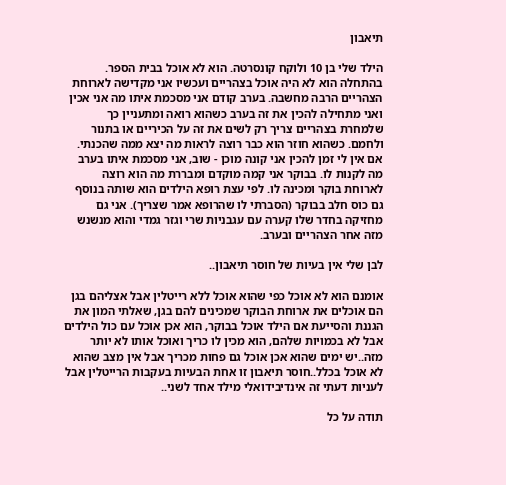תיאבון

הילד שלי בן 10 ולוקח קונסרטה. הוא לא אוכל בבית הספר. בהתחלה הוא לא היה אוכל בצהריים ועכשיו אני מקדישה לארוחת הצהריים הרבה מחשבה. בערב קודם אני מסכמת איתו מה אני אכין ואני מתחילה להכין את זה בערב כשהוא רואה ומתעניין כך שלמחרת בצהריים צריך רק לשים את זה על הכיריים או בתנור ולחמם. כשהוא חוזר הוא כבר רוצה לראות מה יצא ממה שהכנתי. אם אין לי זמן להכין אני קונה מוכן - שוב, אני מסכמת איתו בערב מה לקנות לו. בבוקר אני קמה מוקדם ומבררת מה הוא רוצה לארוחת בוקר ומכינה לו. לפי עצת רופא הילדים הוא שותה בנוסף גם כוס חלב בבוקר (הסברתי לו שהרופא אמר שצריך). אני גם מחזיקה בחדר שלו קערה עם עגבניות שרי וגזר גמדי והוא מנשנש מזה אחר הצהריים ובערב.

לבן שלי אין בעיות של חוסר תיאבון..

אומנם הוא לא אוכל כפי שהוא אוכל ללא רייטלין אבל אצליהם בגן הם אוכלים את ארוחת הבוקר שמכינים להם בגן, שאלתי המון את הגננת והסייעת אם הילד אוכל בבוקר, הוא אכן אוכל עם כול הילדים אבל לא בכמויות שלהם, הוא מכין לו כריך ואוכל אותו לא יותר מזה..יש ימים שהוא אכן אוכל גם פחות מכריך אבל אין מצב שהוא לא אוכל בכלל..חוסר תיאבון זו אחת הבעיות בעקבות הרייטלין אבל לעניות דעתי זה אינדיבידואלי מילד אחד לשני..

תודה על כל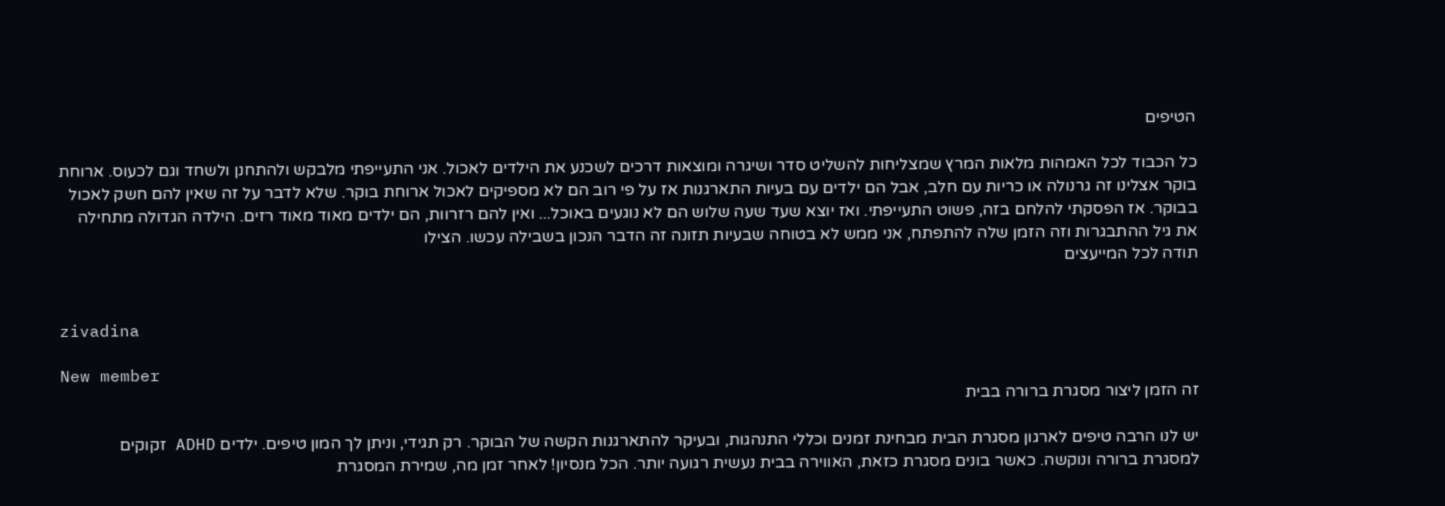הטיפים

כל הכבוד לכל האמהות מלאות המרץ שמצליחות להשליט סדר ושיגרה ומוצאות דרכים לשכנע את הילדים לאכול. אני התעייפתי מלבקש ולהתחנן ולשחד וגם לכעוס. ארוחת בוקר אצלינו זה גרנולה או כריות עם חלב, אבל הם ילדים עם בעיות התארגנות אז על פי רוב הם לא מספיקים לאכול ארוחת בוקר. שלא לדבר על זה שאין להם חשק לאכול בבוקר. אז הפסקתי להלחם בזה, פשוט התעייפתי. ואז יוצא שעד שעה שלוש הם לא נוגעים באוכל... ואין להם רזרוות, הם ילדים מאוד מאוד רזים. הילדה הגדולה מתחילה את גיל ההתבגרות וזה הזמן שלה להתפתח, אני ממש לא בטוחה שבעיות תזונה זה הדבר הנכון בשבילה עכשו. הצילו
תודה לכל המייעצים


zivadina

New member
זה הזמן ליצור מסגרת ברורה בבית

יש לנו הרבה טיפים לארגון מסגרת הבית מבחינת זמנים וכללי התנהגות, ובעיקר להתארגנות הקשה של הבוקר. רק תגידי, וניתן לך המון טיפים. ילדים ADHD זקוקים למסגרת ברורה ונוקשה. כאשר בונים מסגרת כזאת, האווירה בבית נעשית רגועה יותר. הכל מנסיון! לאחר זמן מה, שמירת המסגרת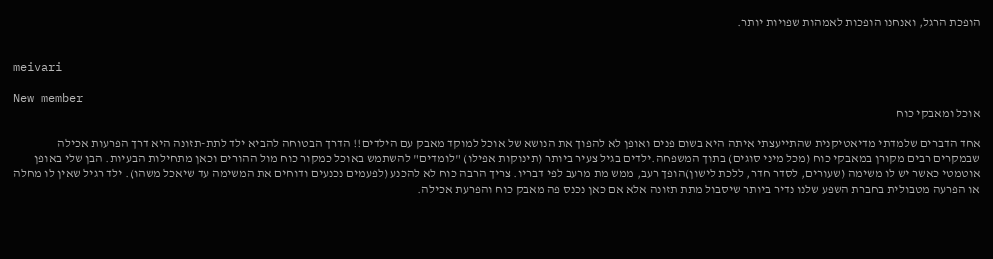הופכת הרגל, ואנחנו הופכות לאמהות שפויות יותר.


meivari

New member
אוכל ומאבקי כוח

אחד הדברים שלמדתי מדיאטיקנית שהתייעצתי איתה היא בשום פנים ואופן לא להפוך את הנושא של אוכל למוקד מאבק עם הילדים!! הדרך הבטוחה להביא ילד לתת-תזונה היא דרך הפרעות אכילה שבמקרים רבים מקורן במאבקי כוח (מכל מיני סוגים) בתוך המשפחה.ילדים בגיל צעיר ביותר (תינוקות אפילו) "לומדים" להשתמש באוכל כמקור כוח מול ההורים וכאן מתחילות הבעיות. הבן שלי באופן אוטמטי כאשר יש לו משימה (שעורים, לסדר חדר, ללכת לישון)הופך רעב, ממש מת מרעב לפי דבריו. צריך הרבה כוח לא להכנע (לפעמים נכנעים ודוחים את המשימה עד שיאכל משהו). ילד רגיל שאין לו מחלה או הפרעה מטבולית בחברת השפע שלנו נדיר ביותר שיסבול מתת תזונה אלא אם כאן נכנס פה מאבק כוח והפרעת אכילה.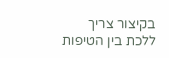בקיצור צריך ללכת בין הטיפות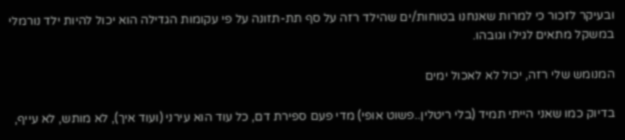ובעיקר לזכור כי למרות שאנחנו בטוחות/ים שהילד רזה על סף תת-תזונה על פי עקומות הגדילה הוא יכול להיות ילד נורמלי במשקל מתאים לגילו וגובהו.

המנומש שלי רזה, יכול לא לאכול ימים

בדיוק כמו שאני הייתי תמיד (בלי ריטלין..פשוט אופי) מדי פעם ספירת דם, כל עוד הוא עירני (ועוד איך), לא מותש, לא עייף,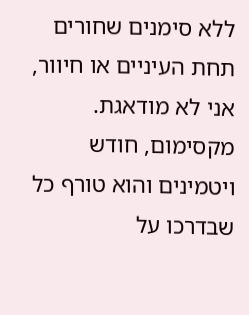ללא סימנים שחורים תחת העיניים או חיוור, אני לא מודאגת. מקסימום, חודש ויטמינים והוא טורף כל שבדרכו על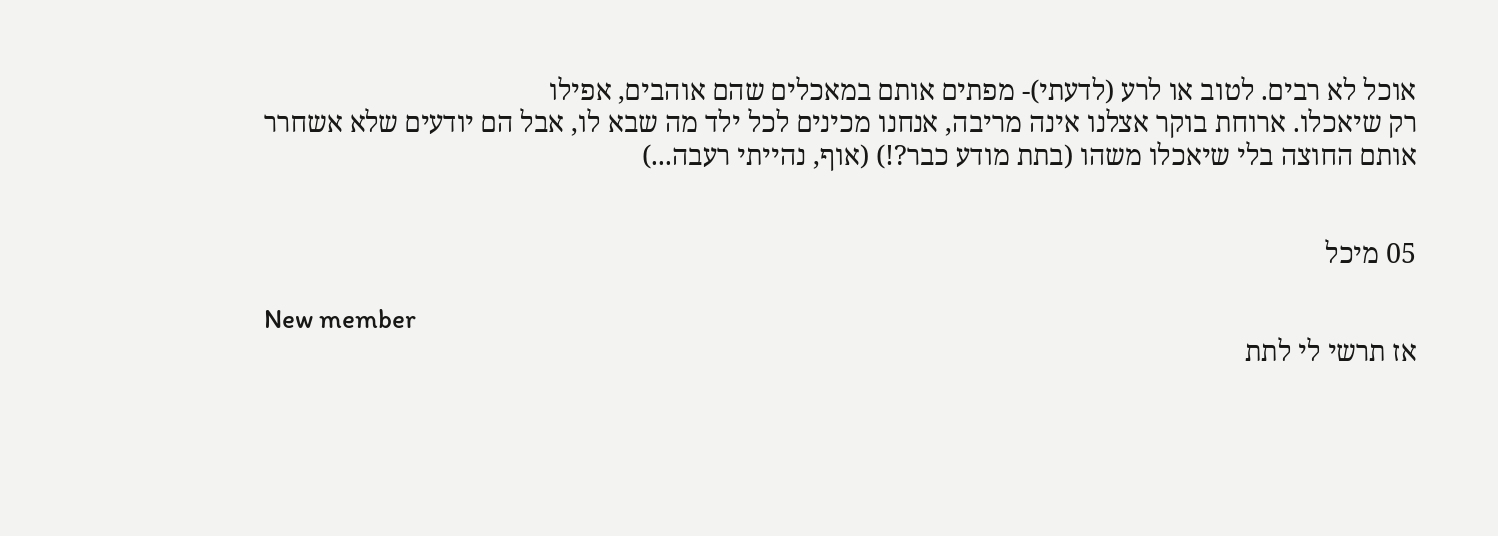אוכל לא רבים. לטוב או לרע (לדעתי)- מפתים אותם במאכלים שהם אוהבים, אפילו
רק שיאכלו. ארוחת בוקר אצלנו אינה מריבה, אנחנו מכינים לכל ילד מה שבא לו, אבל הם יודעים שלא אשחרר אותם החוצה בלי שיאכלו משהו (בתת מודע כבר?!) (אוף, נהייתי רעבה...)


05 מיכל

New member
אז תרשי לי לתת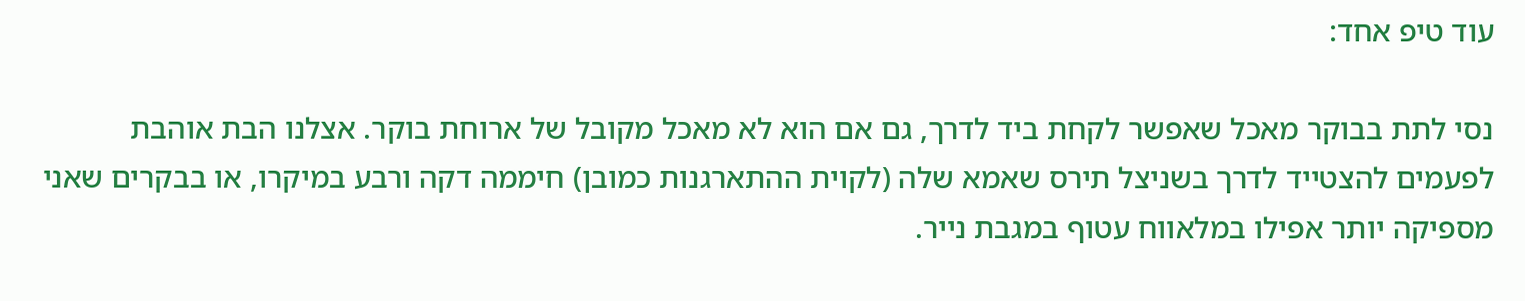עוד טיפ אחד:

נסי לתת בבוקר מאכל שאפשר לקחת ביד לדרך, גם אם הוא לא מאכל מקובל של ארוחת בוקר. אצלנו הבת אוהבת לפעמים להצטייד לדרך בשניצל תירס שאמא שלה (לקוית ההתארגנות כמובן) חיממה דקה ורבע במיקרו, או בבקרים שאני מספיקה יותר אפילו במלאווח עטוף במגבת נייר.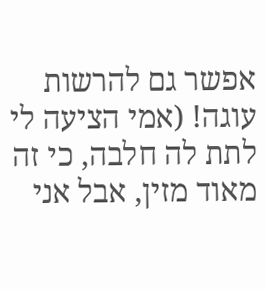אפשר גם להרשות עוגה! (אמי הציעה לי לתת לה חלבה, כי זה מאוד מזין, אבל אני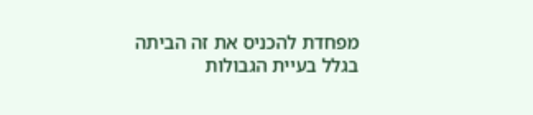מפחדת להכניס את זה הביתה בגלל בעיית הגבולות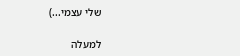שלי עצמי...)

למעלה